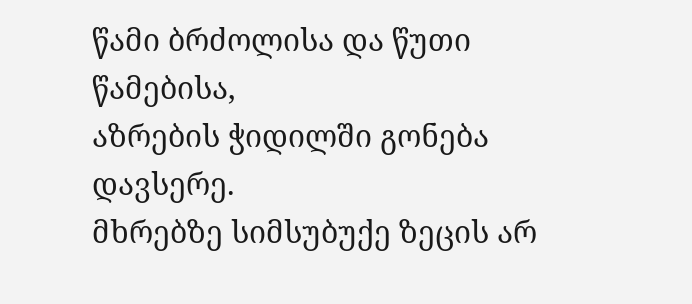წამი ბრძოლისა და წუთი წამებისა,
აზრების ჭიდილში გონება დავსერე.
მხრებზე სიმსუბუქე ზეცის არ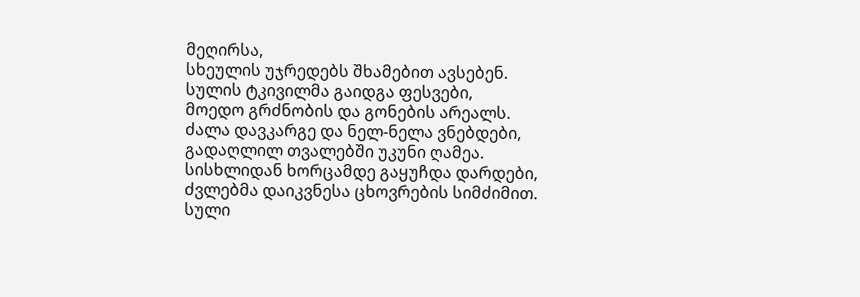მეღირსა,
სხეულის უჯრედებს შხამებით ავსებენ.
სულის ტკივილმა გაიდგა ფესვები,
მოედო გრძნობის და გონების არეალს.
ძალა დავკარგე და ნელ-ნელა ვნებდები,
გადაღლილ თვალებში უკუნი ღამეა.
სისხლიდან ხორცამდე გაყუჩდა დარდები,
ძვლებმა დაიკვნესა ცხოვრების სიმძიმით.
სული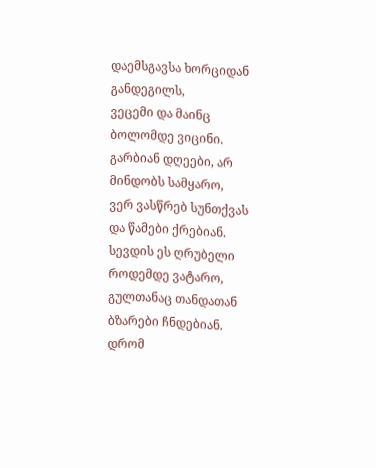დაემსგავსა ხორციდან განდეგილს,
ვეცემი და მაინც ბოლომდე ვიცინი.
გარბიან დღეები, არ მინდობს სამყარო,
ვერ ვასწრებ სუნთქვას და წამები ქრებიან.
სევდის ეს ღრუბელი როდემდე ვატარო,
გულთანაც თანდათან ბზარები ჩნდებიან.
დრომ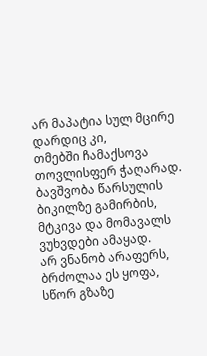არ მაპატია სულ მცირე დარდიც კი,
თმებში ჩამაქსოვა თოვლისფერ ჭაღარად.
ბავშვობა წარსულის ბიკილზე გამირბის,
მტკივა და მომავალს ვუხვდები ამაყად.
არ ვნანობ არაფერს, ბრძოლაა ეს ყოფა,
სწორ გზაზე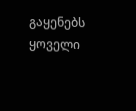გაყენებს ყოველი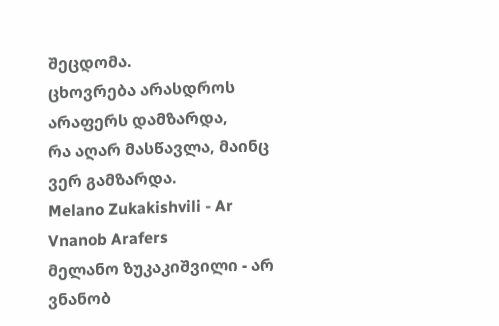შეცდომა.
ცხოვრება არასდროს არაფერს დამზარდა,
რა აღარ მასწავლა, მაინც ვერ გამზარდა.
Melano Zukakishvili - Ar Vnanob Arafers
მელანო ზუკაკიშვილი - არ ვნანობ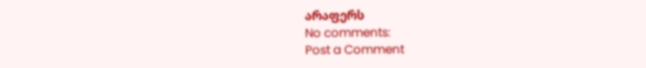არაფერს
No comments:
Post a Comment